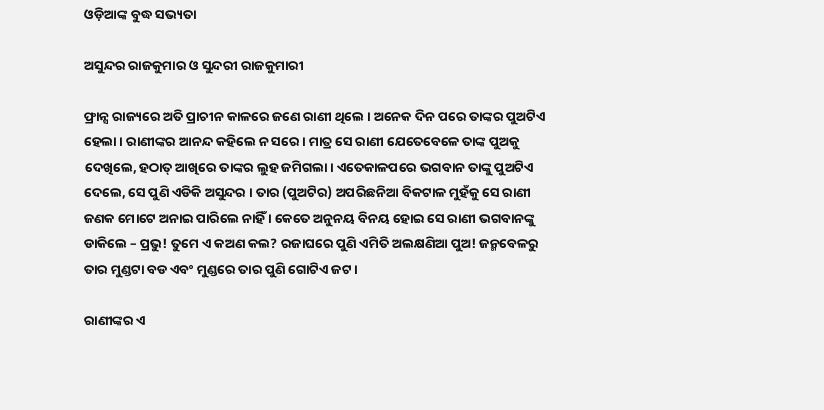ଓଡ଼ିଆଙ୍କ ବୁଦ୍ଧ ସଭ୍ୟତା

ଅସୁନ୍ଦର ରାଜକୁମାର ଓ ସୁନ୍ଦରୀ ରାଜକୁମାରୀ

ଫ୍ରାନ୍ସ ରାଜ୍ୟରେ ଅତି ପ୍ରାଚୀନ କାଳରେ ଜଣେ ରାଣୀ ଥିଲେ । ଅନେକ ଦିନ ପରେ ତାଙ୍କର ପୁଅଟିଏ ହେଲା । ରାଣୀଙ୍କର ଆନନ୍ଦ କହିଲେ ନ ସରେ । ମାତ୍ର ସେ ରାଣୀ ଯେତେବେଳେ ତାଙ୍କ ପୁଅକୁ ଦେଖିଲେ, ହଠାତ୍ ଆଖିରେ ତାଙ୍କର ଲୁହ ଜମିଗଲା । ଏତେକାଳପରେ ଭଗବାନ ତାଙ୍କୁ ପୁଅଟିଏ ଦେଲେ, ସେ ପୁଣି ଏଡିକି ଅସୁନ୍ଦର । ତାର (ପୁଅଟିର) ଅପରିଛନିଆ ବିକଟାଳ ମୁହଁକୁ ସେ ରାଣୀ ଜଣକ ମୋଟେ ଅନାଇ ପାରିଲେ ନାହିଁ । କେତେ ଅନୁନୟ ବିନୟ ହୋଇ ସେ ରାଣୀ ଭଗବାନଙ୍କୁ ଡାକିଲେ – ପ୍ରଭୁ! ତୁମେ ଏ କଅଣ କଲ? ରଜାଘରେ ପୁଣି ଏମିତି ଅଲକ୍ଷଣିଆ ପୁଅ! ଜନ୍ମବେଳରୁ ତାର ମୁଣ୍ଡଟା ବଡ ଏବଂ ମୁଣ୍ଡରେ ତାର ପୁଣି ଗୋଟିଏ ଜଟ ।

ରାଣୀଙ୍କର ଏ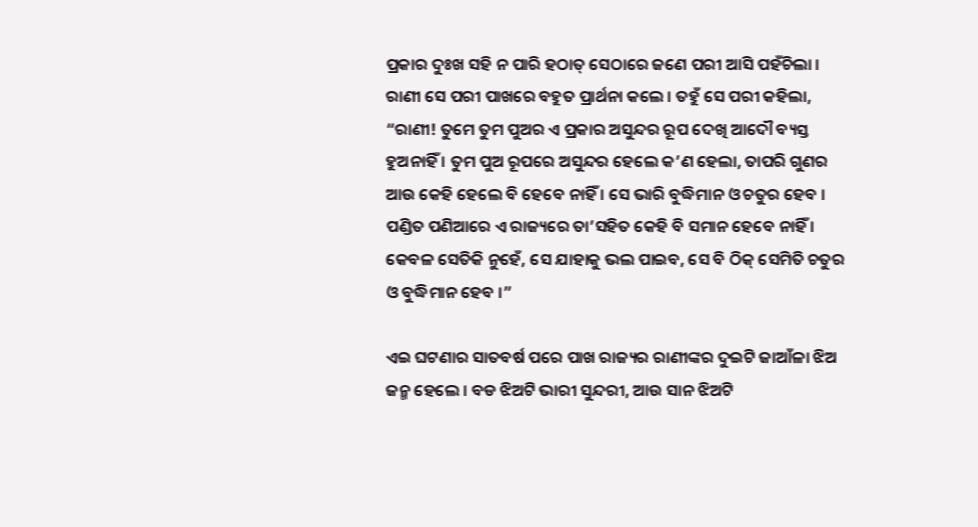ପ୍ରକାର ଦୁଃଖ ସହି ନ ପାରି ହଠାତ୍ ସେଠାରେ ଜଣେ ପରୀ ଆସି ପହଁଚିଲା । ରାଣୀ ସେ ପରୀ ପାଖରେ ବହୁତ ପ୍ରାର୍ଥନା କଲେ । ତହୁଁ ସେ ପରୀ କହିଲା, “ରାଣୀ! ତୁମେ ତୁମ ପୁଅର ଏ ପ୍ରକାର ଅସୁନ୍ଦର ରୂପ ଦେଖି ଆଦୌ ବ୍ୟସ୍ତ ହୁଅନାହିଁ । ତୁମ ପୁଅ ରୂପରେ ଅସୁନ୍ଦର ହେଲେ କ’ଣ ହେଲା, ତାପରି ଗୁଣର ଆଉ କେହି ହେଲେ ବି ହେବେ ନାହିଁ । ସେ ଭାରି ବୁଦ୍ଧିମାନ ଓ ଚତୁର ହେବ । ପଣ୍ଡିତ ପଣିଆରେ ଏ ରାଜ୍ୟରେ ତା’ସହିତ କେହି ବି ସମାନ ହେବେ ନାହିଁ । କେବଳ ସେତିକି ନୁହେଁ, ସେ ଯାହାକୁ ଭଲ ପାଇବ, ସେ ବି ଠିକ୍ ସେମିତି ଚତୁର ଓ ବୁଦ୍ଧିମାନ ହେବ ।”

ଏଇ ଘଟଣାର ସାତବର୍ଷ ପରେ ପାଖ ରାଜ୍ୟର ରାଣୀଙ୍କର ଦୁଇଟି ଜାଆଁଳା ଝିଅ ଜନ୍ମ ହେଲେ । ବଡ ଝିଅଟି ଭାରୀ ସୁନ୍ଦରୀ, ଆଉ ସାନ ଝିଅଟି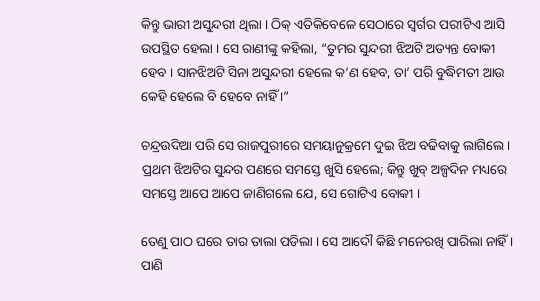କିନ୍ତୁ ଭାରୀ ଅସୁନ୍ଦରୀ ଥିଲା । ଠିକ୍ ଏତିକିବେଳେ ସେଠାରେ ସ୍ୱର୍ଗର ପରୀଟିଏ ଆସି ଉପସ୍ଥିତ ହେଲା । ସେ ରାଣୀଙ୍କୁ କହିଲା, “ତୁମର ସୁନ୍ଦରୀ ଝିଅଟି ଅତ୍ୟନ୍ତ ବୋକୀ ହେବ । ସାନଝିଅଟି ସିନା ଅସୁନ୍ଦରୀ ହେଲେ କ’ଣ ହେବ, ତା’ ପରି ବୁଦ୍ଧିମତୀ ଆଉ କେହି ହେଲେ ବି ହେବେ ନାହିଁ ।”

ଚନ୍ଦ୍ରଉଦିଆ ପରି ସେ ରାଜପୁରୀରେ ସମୟାନୁକ୍ରମେ ଦୁଇ ଝିଅ ବଢିବାକୁ ଲାଗିଲେ । ପ୍ରଥମ ଝିଅଟିର ସୁନ୍ଦର ପଣରେ ସମସ୍ତେ ଖୁସି ହେଲେ; କିନ୍ତୁ ଖୁବ୍ ଅଳ୍ପଦିନ ମଧ୍ୟରେ ସମସ୍ତେ ଆପେ ଆପେ ଜାଣିଗଲେ ଯେ, ସେ ଗୋଟିଏ ବୋକୀ ।

ତେଣୁ ପାଠ ଘରେ ତାର ତାଲା ପଡିଲା । ସେ ଆଦୌ କିଛି ମନେରଖି ପାରିଲା ନାହିଁ । ପାଣି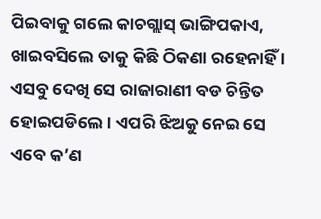ପିଇବାକୁ ଗଲେ କାଚଗ୍ଲାସ୍ ଭାଙ୍ଗିପକାଏ, ଖାଇବସିଲେ ତାକୁ କିଛି ଠିକଣା ରହେନାହିଁ । ଏସବୁ ଦେଖି ସେ ରାଜାରାଣୀ ବଡ ଚିନ୍ତିତ ହୋଇପଡିଲେ । ଏପରି ଝିଅକୁ ନେଇ ସେ ଏବେ କ’ଣ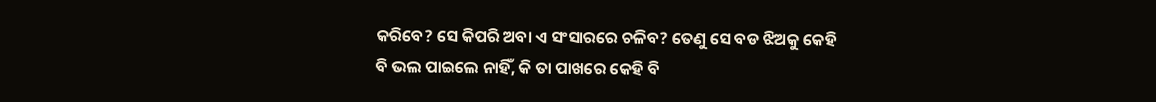କରିବେ? ସେ କିପରି ଅବା ଏ ସଂସାରରେ ଚଳିବ? ତେଣୁ ସେ ବଡ ଝିଅକୁ କେହି ବି ଭଲ ପାଇଲେ ନାହିଁ, କି ତା ପାଖରେ କେହି ବି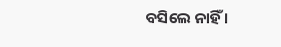ବସିଲେ ନାହିଁ ।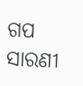ଗପ ସାରଣୀ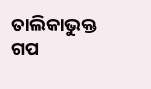ତାଲିକାଭୁକ୍ତ ଗପ